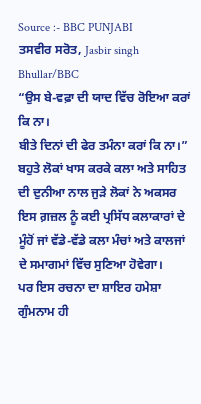Source :- BBC PUNJABI
ਤਸਵੀਰ ਸਰੋਤ, Jasbir singh Bhullar/BBC
“ਉਸ ਬੇ-ਵਫ਼ਾ ਦੀ ਯਾਦ ਵਿੱਚ ਰੋਇਆ ਕਰਾਂ ਕਿ ਨਾ।
ਬੀਤੇ ਦਿਨਾਂ ਦੀ ਫੇਰ ਤਮੰਨਾ ਕਰਾਂ ਕਿ ਨਾ।”
ਬਹੁਤੇ ਲੋਕਾਂ ਖਾਸ ਕਰਕੇ ਕਲਾ ਅਤੇ ਸਾਹਿਤ ਦੀ ਦੁਨੀਆ ਨਾਲ ਜੁੜੇ ਲੋਕਾਂ ਨੇ ਅਕਸਰ ਇਸ ਗ਼ਜ਼ਲ ਨੂੰ ਕਈ ਪ੍ਰਸਿੱਧ ਕਲਾਕਾਰਾਂ ਦੇ ਮੂੰਹੋਂ ਜਾਂ ਵੱਡੇ-ਵੱਡੇ ਕਲਾ ਮੰਚਾਂ ਅਤੇ ਕਾਲਜਾਂ ਦੇ ਸਮਾਗਮਾਂ ਵਿੱਚ ਸੁਣਿਆ ਹੋਵੇਗਾ।
ਪਰ ਇਸ ਰਚਨਾ ਦਾ ਸ਼ਾਇਰ ਹਮੇਸ਼ਾ ਗੁੰਮਨਾਮ ਹੀ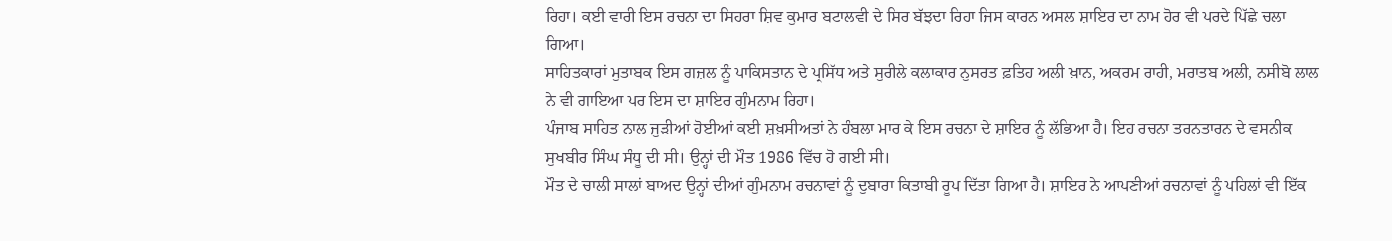ਰਿਹਾ। ਕਈ ਵਾਰੀ ਇਸ ਰਚਨਾ ਦਾ ਸਿਹਰਾ ਸ਼ਿਵ ਕੁਮਾਰ ਬਟਾਲਵੀ ਦੇ ਸਿਰ ਬੱਝਦਾ ਰਿਹਾ ਜਿਸ ਕਾਰਨ ਅਸਲ ਸ਼ਾਇਰ ਦਾ ਨਾਮ ਹੋਰ ਵੀ ਪਰਦੇ ਪਿੱਛੇ ਚਲਾ ਗਿਆ।
ਸਾਹਿਤਕਾਰਾਂ ਮੁਤਾਬਕ ਇਸ ਗਜ਼ਲ ਨੂੰ ਪਾਕਿਸਤਾਨ ਦੇ ਪ੍ਰਸਿੱਧ ਅਤੇ ਸੁਰੀਲੇ ਕਲਾਕਾਰ ਨੁਸਰਤ ਫ਼ਤਿਹ ਅਲੀ ਖ਼ਾਨ, ਅਕਰਮ ਰਾਹੀ, ਮਰਾਤਬ ਅਲੀ, ਨਸੀਬੋ ਲਾਲ ਨੇ ਵੀ ਗਾਇਆ ਪਰ ਇਸ ਦਾ ਸ਼ਾਇਰ ਗੁੰਮਨਾਮ ਰਿਹਾ।
ਪੰਜਾਬ ਸਾਹਿਤ ਨਾਲ ਜੁੜੀਆਂ ਹੋਈਆਂ ਕਈ ਸ਼ਖ਼ਸੀਅਤਾਂ ਨੇ ਹੰਬਲਾ ਮਾਰ ਕੇ ਇਸ ਰਚਨਾ ਦੇ ਸ਼ਾਇਰ ਨੂੰ ਲੱਭਿਆ ਹੈ। ਇਹ ਰਚਨਾ ਤਰਨਤਾਰਨ ਦੇ ਵਸਨੀਕ ਸੁਖਬੀਰ ਸਿੰਘ ਸੰਧੂ ਦੀ ਸੀ। ਉਨ੍ਹਾਂ ਦੀ ਮੌਤ 1986 ਵਿੱਚ ਹੋ ਗਈ ਸੀ।
ਮੌਤ ਦੇ ਚਾਲੀ ਸਾਲਾਂ ਬਾਅਦ ਉਨ੍ਹਾਂ ਦੀਆਂ ਗੁੰਮਨਾਮ ਰਚਨਾਵਾਂ ਨੂੰ ਦੁਬਾਰਾ ਕਿਤਾਬੀ ਰੂਪ ਦਿੱਤਾ ਗਿਆ ਹੈ। ਸ਼ਾਇਰ ਨੇ ਆਪਣੀਆਂ ਰਚਨਾਵਾਂ ਨੂੰ ਪਹਿਲਾਂ ਵੀ ਇੱਕ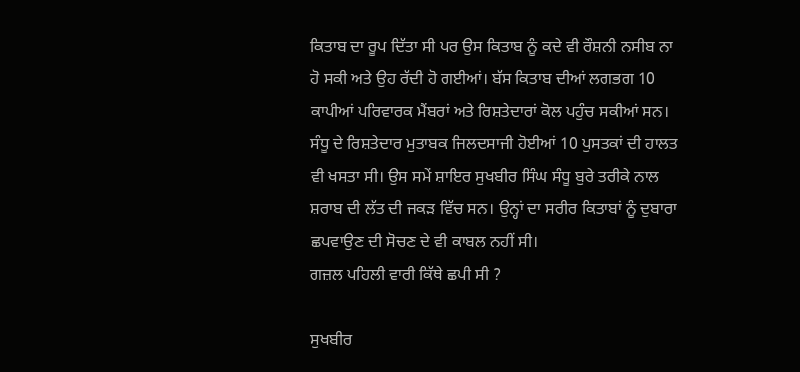ਕਿਤਾਬ ਦਾ ਰੂਪ ਦਿੱਤਾ ਸੀ ਪਰ ਉਸ ਕਿਤਾਬ ਨੂੰ ਕਦੇ ਵੀ ਰੌਸ਼ਨੀ ਨਸੀਬ ਨਾ ਹੋ ਸਕੀ ਅਤੇ ਉਹ ਰੱਦੀ ਹੋ ਗਈਆਂ। ਬੱਸ ਕਿਤਾਬ ਦੀਆਂ ਲਗਭਗ 10 ਕਾਪੀਆਂ ਪਰਿਵਾਰਕ ਮੈਂਬਰਾਂ ਅਤੇ ਰਿਸ਼ਤੇਦਾਰਾਂ ਕੋਲ ਪਹੁੰਚ ਸਕੀਆਂ ਸਨ।
ਸੰਧੂ ਦੇ ਰਿਸ਼ਤੇਦਾਰ ਮੁਤਾਬਕ ਜਿਲਦਸਾਜੀ ਹੋਈਆਂ 10 ਪੁਸਤਕਾਂ ਦੀ ਹਾਲਤ ਵੀ ਖਸਤਾ ਸੀ। ਉਸ ਸਮੇਂ ਸ਼ਾਇਰ ਸੁਖਬੀਰ ਸਿੰਘ ਸੰਧੂ ਬੁਰੇ ਤਰੀਕੇ ਨਾਲ ਸ਼ਰਾਬ ਦੀ ਲੱਤ ਦੀ ਜਕੜ ਵਿੱਚ ਸਨ। ਉਨ੍ਹਾਂ ਦਾ ਸਰੀਰ ਕਿਤਾਬਾਂ ਨੂੰ ਦੁਬਾਰਾ ਛਪਵਾਉਣ ਦੀ ਸੋਚਣ ਦੇ ਵੀ ਕਾਬਲ ਨਹੀਂ ਸੀ।
ਗਜ਼ਲ ਪਹਿਲੀ ਵਾਰੀ ਕਿੱਥੇ ਛਪੀ ਸੀ ?

ਸੁਖਬੀਰ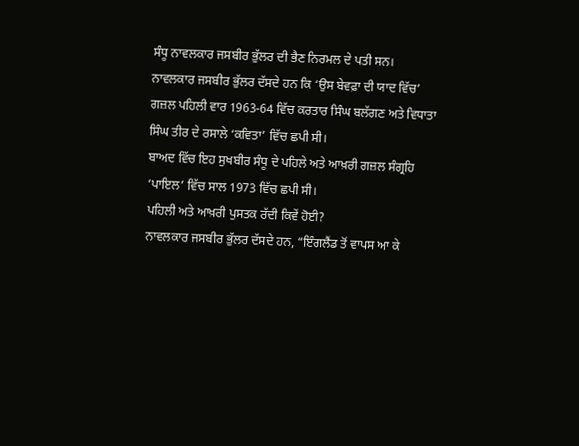ਸੰਧੂ ਨਾਵਲਕਾਰ ਜਸਬੀਰ ਭੁੱਲਰ ਦੀ ਭੈਣ ਨਿਰਮਲ ਦੇ ਪਤੀ ਸਨ।
ਨਾਵਲਕਾਰ ਜਸਬੀਰ ਭੁੱਲਰ ਦੱਸਦੇ ਹਨ ਕਿ ‘ਉਸ ਬੇਵਫ਼ਾ ਦੀ ਯਾਦ ਵਿੱਚ’ ਗਜ਼ਲ ਪਹਿਲੀ ਵਾਰ 1963-64 ਵਿੱਚ ਕਰਤਾਰ ਸਿੰਘ ਬਲੱਗਣ ਅਤੇ ਵਿਧਾਤਾ ਸਿੰਘ ਤੀਰ ਦੇ ਰਸਾਲੇ ‘ਕਵਿਤਾ’ ਵਿੱਚ ਛਪੀ ਸੀ।
ਬਾਅਦ ਵਿੱਚ ਇਹ ਸੁਖਬੀਰ ਸੰਧੂ ਦੇ ਪਹਿਲੇ ਅਤੇ ਆਖ਼ਰੀ ਗਜ਼ਲ ਸੰਗ੍ਰਹਿ ‘ਪਾਇਲ’ ਵਿੱਚ ਸਾਲ 1973 ਵਿੱਚ ਛਪੀ ਸੀ।
ਪਹਿਲੀ ਅਤੇ ਆਖ਼ਰੀ ਪੁਸਤਕ ਰੱਦੀ ਕਿਵੇਂ ਹੋਈ?
ਨਾਵਲਕਾਰ ਜਸਬੀਰ ਭੁੱਲਰ ਦੱਸਦੇ ਹਨ, “ਇੰਗਲੈਂਡ ਤੋਂ ਵਾਪਸ ਆ ਕੇ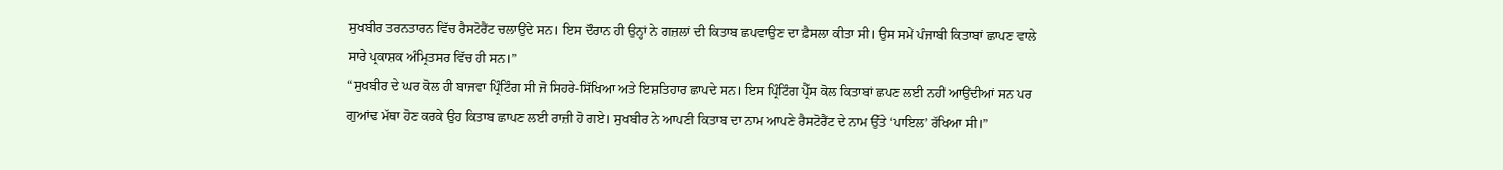ਸੁਖਬੀਰ ਤਰਨਤਾਰਨ ਵਿੱਚ ਰੈਸਟੋਰੈਂਟ ਚਲਾਉਂਦੇ ਸਨ। ਇਸ ਦੌਰਾਨ ਹੀ ਉਨ੍ਹਾਂ ਨੇ ਗਜ਼ਲਾਂ ਦੀ ਕਿਤਾਬ ਛਪਵਾਉਣ ਦਾ ਫ਼ੈਸਲਾ ਕੀਤਾ ਸੀ। ਉਸ ਸਮੇਂ ਪੰਜਾਬੀ ਕਿਤਾਬਾਂ ਛਾਪਣ ਵਾਲੇ ਸਾਰੇ ਪ੍ਰਕਾਸ਼ਕ ਅੰਮ੍ਰਿਤਸਰ ਵਿੱਚ ਹੀ ਸਨ।”
“ਸੁਖਬੀਰ ਦੇ ਘਰ ਕੋਲ ਹੀ ਬਾਜਵਾ ਪ੍ਰਿੰਟਿੰਗ ਸੀ ਜੋ ਸਿਹਰੇ-ਸਿੱਖਿਆ ਅਤੇ ਇਸ਼ਤਿਹਾਰ ਛਾਪਦੇ ਸਨ। ਇਸ ਪ੍ਰਿੰਟਿੰਗ ਪ੍ਰੈੱਸ ਕੋਲ ਕਿਤਾਬਾਂ ਛਪਣ ਲਈ ਨਹੀਂ ਆਉਂਦੀਆਂ ਸਨ ਪਰ ਗੁਆਂਢ ਮੱਥਾ ਹੋਣ ਕਰਕੇ ਉਹ ਕਿਤਾਬ ਛਾਪਣ ਲਈ ਰਾਜ਼ੀ ਹੋ ਗਏ। ਸੁਖਬੀਰ ਨੇ ਆਪਣੀ ਕਿਤਾਬ ਦਾ ਨਾਮ ਆਪਣੇ ਰੈਸਟੋਰੈਂਟ ਦੇ ਨਾਮ ਉੱਤੇ ‘ਪਾਇਲ’ ਰੱਖਿਆ ਸੀ।”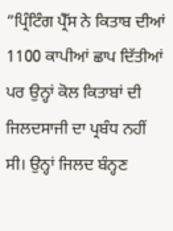“ਪ੍ਰਿੰਟਿੰਗ ਪ੍ਰੈੱਸ ਨੇ ਕਿਤਾਬ ਦੀਆਂ 1100 ਕਾਪੀਆਂ ਛਾਪ ਦਿੱਤੀਆਂ ਪਰ ਉਨ੍ਹਾਂ ਕੋਲ ਕਿਤਾਬਾਂ ਦੀ ਜਿਲਦਸਾਜੀ ਦਾ ਪ੍ਰਬੰਧ ਨਹੀਂ ਸੀ। ਉਨ੍ਹਾਂ ਜਿਲਦ ਬੰਨ੍ਹਣ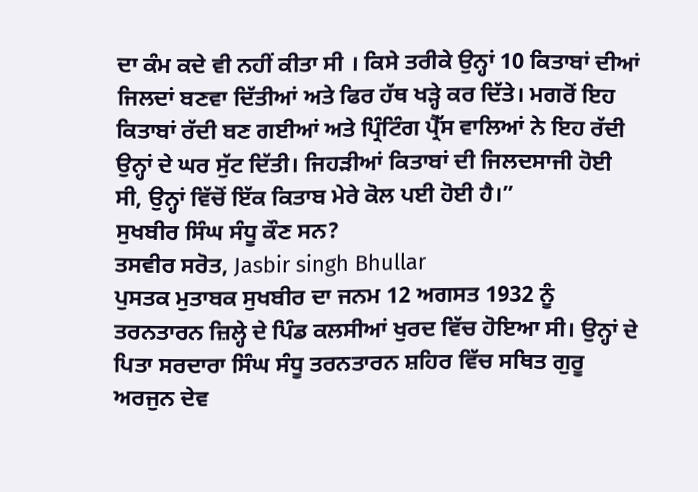ਦਾ ਕੰਮ ਕਦੇ ਵੀ ਨਹੀਂ ਕੀਤਾ ਸੀ । ਕਿਸੇ ਤਰੀਕੇ ਉਨ੍ਹਾਂ 10 ਕਿਤਾਬਾਂ ਦੀਆਂ ਜਿਲਦਾਂ ਬਣਵਾ ਦਿੱਤੀਆਂ ਅਤੇ ਫਿਰ ਹੱਥ ਖੜ੍ਹੇ ਕਰ ਦਿੱਤੇ। ਮਗਰੋਂ ਇਹ ਕਿਤਾਬਾਂ ਰੱਦੀ ਬਣ ਗਈਆਂ ਅਤੇ ਪ੍ਰਿੰਟਿੰਗ ਪ੍ਰੈੱਸ ਵਾਲਿਆਂ ਨੇ ਇਹ ਰੱਦੀ ਉਨ੍ਹਾਂ ਦੇ ਘਰ ਸੁੱਟ ਦਿੱਤੀ। ਜਿਹੜੀਆਂ ਕਿਤਾਬਾਂ ਦੀ ਜਿਲਦਸਾਜੀ ਹੋਈ ਸੀ, ਉਨ੍ਹਾਂ ਵਿੱਚੋਂ ਇੱਕ ਕਿਤਾਬ ਮੇਰੇ ਕੋਲ ਪਈ ਹੋਈ ਹੈ।”
ਸੁਖਬੀਰ ਸਿੰਘ ਸੰਧੂ ਕੌਣ ਸਨ?
ਤਸਵੀਰ ਸਰੋਤ, Jasbir singh Bhullar
ਪੁਸਤਕ ਮੁਤਾਬਕ ਸੁਖਬੀਰ ਦਾ ਜਨਮ 12 ਅਗਸਤ 1932 ਨੂੰ ਤਰਨਤਾਰਨ ਜ਼ਿਲ੍ਹੇ ਦੇ ਪਿੰਡ ਕਲਸੀਆਂ ਖੁਰਦ ਵਿੱਚ ਹੋਇਆ ਸੀ। ਉਨ੍ਹਾਂ ਦੇ ਪਿਤਾ ਸਰਦਾਰਾ ਸਿੰਘ ਸੰਧੂ ਤਰਨਤਾਰਨ ਸ਼ਹਿਰ ਵਿੱਚ ਸਥਿਤ ਗੁਰੂ ਅਰਜੁਨ ਦੇਵ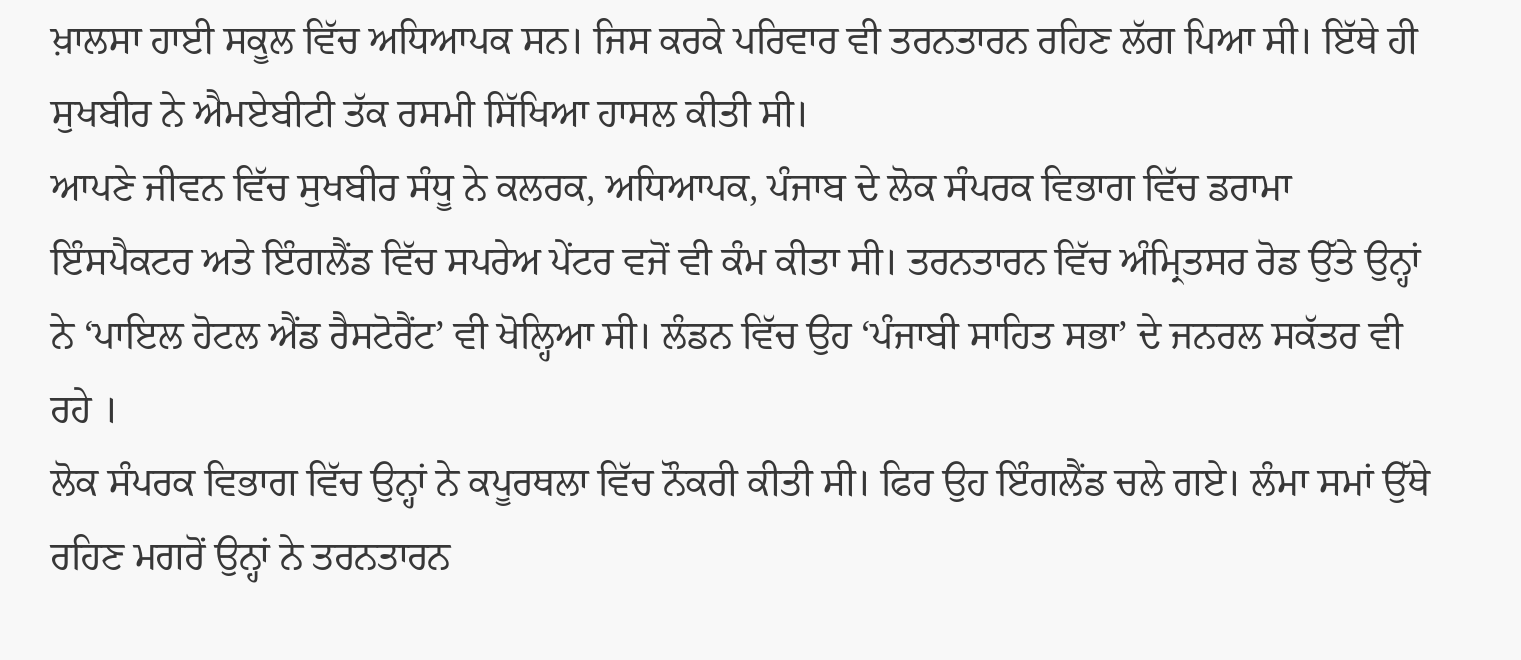ਖ਼ਾਲਸਾ ਹਾਈ ਸਕੂਲ ਵਿੱਚ ਅਧਿਆਪਕ ਸਨ। ਜਿਸ ਕਰਕੇ ਪਰਿਵਾਰ ਵੀ ਤਰਨਤਾਰਨ ਰਹਿਣ ਲੱਗ ਪਿਆ ਸੀ। ਇੱਥੇ ਹੀ ਸੁਖਬੀਰ ਨੇ ਐਮਏਬੀਟੀ ਤੱਕ ਰਸਮੀ ਸਿੱਖਿਆ ਹਾਸਲ ਕੀਤੀ ਸੀ।
ਆਪਣੇ ਜੀਵਨ ਵਿੱਚ ਸੁਖਬੀਰ ਸੰਧੂ ਨੇ ਕਲਰਕ, ਅਧਿਆਪਕ, ਪੰਜਾਬ ਦੇ ਲੋਕ ਸੰਪਰਕ ਵਿਭਾਗ ਵਿੱਚ ਡਰਾਮਾ ਇੰਸਪੈਕਟਰ ਅਤੇ ਇੰਗਲੈਂਡ ਵਿੱਚ ਸਪਰੇਅ ਪੇਂਟਰ ਵਜੋਂ ਵੀ ਕੰਮ ਕੀਤਾ ਸੀ। ਤਰਨਤਾਰਨ ਵਿੱਚ ਅੰਮ੍ਰਿਤਸਰ ਰੋਡ ਉੱਤੇ ਉਨ੍ਹਾਂ ਨੇ ‘ਪਾਇਲ ਹੋਟਲ ਐਂਡ ਰੈਸਟੋਰੈਂਟ’ ਵੀ ਖੋਲ੍ਹਿਆ ਸੀ। ਲੰਡਨ ਵਿੱਚ ਉਹ ‘ਪੰਜਾਬੀ ਸਾਹਿਤ ਸਭਾ’ ਦੇ ਜਨਰਲ ਸਕੱਤਰ ਵੀ ਰਹੇ ।
ਲੋਕ ਸੰਪਰਕ ਵਿਭਾਗ ਵਿੱਚ ਉਨ੍ਹਾਂ ਨੇ ਕਪੂਰਥਲਾ ਵਿੱਚ ਨੌਕਰੀ ਕੀਤੀ ਸੀ। ਫਿਰ ਉਹ ਇੰਗਲੈਂਡ ਚਲੇ ਗਏ। ਲੰਮਾ ਸਮਾਂ ਉੱਥੇ ਰਹਿਣ ਮਗਰੋਂ ਉਨ੍ਹਾਂ ਨੇ ਤਰਨਤਾਰਨ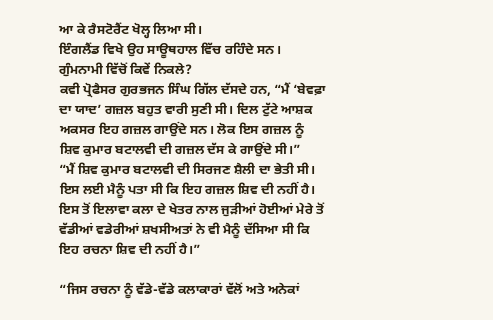ਆ ਕੇ ਰੈਸਟੋਰੈਂਟ ਖੋਲ੍ਹ ਲਿਆ ਸੀ।
ਇੰਗਲੈਂਡ ਵਿਖੇ ਉਹ ਸਾਊਥਹਾਲ ਵਿੱਚ ਰਹਿੰਦੇ ਸਨ।
ਗੁੰਮਨਾਮੀ ਵਿੱਚੋਂ ਕਿਵੇਂ ਨਿਕਲੇ?
ਕਵੀ ਪ੍ਰੋਫੈਸਰ ਗੁਰਭਜਨ ਸਿੰਘ ਗਿੱਲ ਦੱਸਦੇ ਹਨ, “ਮੈਂ ‘ਬੇਵਫ਼ਾ ਦਾ ਯਾਦ’ ਗਜ਼ਲ ਬਹੁਤ ਵਾਰੀ ਸੁਣੀ ਸੀ। ਦਿਲ ਟੁੱਟੇ ਆਸ਼ਕ ਅਕਸਰ ਇਹ ਗਜ਼ਲ ਗਾਉਂਦੇ ਸਨ। ਲੋਕ ਇਸ ਗਜ਼ਲ ਨੂੰ ਸ਼ਿਵ ਕੁਮਾਰ ਬਟਾਲਵੀ ਦੀ ਗਜ਼ਲ ਦੱਸ ਕੇ ਗਾਉਂਦੇ ਸੀ।”
“ਮੈਂ ਸ਼ਿਵ ਕੁਮਾਰ ਬਟਾਲਵੀ ਦੀ ਸਿਰਜਣ ਸ਼ੈਲੀ ਦਾ ਭੇਤੀ ਸੀ। ਇਸ ਲਈ ਮੈਨੂੰ ਪਤਾ ਸੀ ਕਿ ਇਹ ਗਜ਼ਲ ਸ਼ਿਵ ਦੀ ਨਹੀਂ ਹੈ। ਇਸ ਤੋਂ ਇਲਾਵਾ ਕਲਾ ਦੇ ਖੇਤਰ ਨਾਲ ਜੁੜੀਆਂ ਹੋਈਆਂ ਮੇਰੇ ਤੋਂ ਵੱਡੀਆਂ ਵਡੇਰੀਆਂ ਸ਼ਖਸੀਅਤਾਂ ਨੇ ਵੀ ਮੈਨੂੰ ਦੱਸਿਆ ਸੀ ਕਿ ਇਹ ਰਚਨਾ ਸ਼ਿਵ ਦੀ ਨਹੀਂ ਹੈ।”

“ਜਿਸ ਰਚਨਾ ਨੂੰ ਵੱਡੇ-ਵੱਡੇ ਕਲਾਕਾਰਾਂ ਵੱਲੋਂ ਅਤੇ ਅਨੇਕਾਂ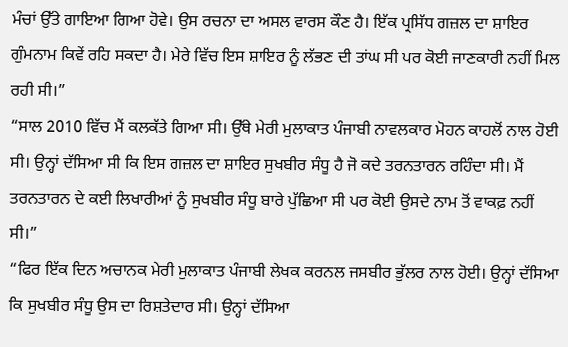ਮੰਚਾਂ ਉੱਤੇ ਗਾਇਆ ਗਿਆ ਹੋਵੇ। ਉਸ ਰਚਨਾ ਦਾ ਅਸਲ ਵਾਰਸ ਕੌਣ ਹੈ। ਇੱਕ ਪ੍ਰਸਿੱਧ ਗਜ਼ਲ ਦਾ ਸ਼ਾਇਰ ਗੁੰਮਨਾਮ ਕਿਵੇਂ ਰਹਿ ਸਕਦਾ ਹੈ। ਮੇਰੇ ਵਿੱਚ ਇਸ ਸ਼ਾਇਰ ਨੂੰ ਲੱਭਣ ਦੀ ਤਾਂਘ ਸੀ ਪਰ ਕੋਈ ਜਾਣਕਾਰੀ ਨਹੀਂ ਮਿਲ ਰਹੀ ਸੀ।”
“ਸਾਲ 2010 ਵਿੱਚ ਮੈਂ ਕਲਕੱਤੇ ਗਿਆ ਸੀ। ਉੱਥੇ ਮੇਰੀ ਮੁਲਾਕਾਤ ਪੰਜਾਬੀ ਨਾਵਲਕਾਰ ਮੋਹਨ ਕਾਹਲੋਂ ਨਾਲ ਹੋਈ ਸੀ। ਉਨ੍ਹਾਂ ਦੱਸਿਆ ਸੀ ਕਿ ਇਸ ਗਜ਼ਲ ਦਾ ਸ਼ਾਇਰ ਸੁਖਬੀਰ ਸੰਧੂ ਹੈ ਜੋ ਕਦੇ ਤਰਨਤਾਰਨ ਰਹਿੰਦਾ ਸੀ। ਮੈਂ ਤਰਨਤਾਰਨ ਦੇ ਕਈ ਲਿਖਾਰੀਆਂ ਨੂੰ ਸੁਖਬੀਰ ਸੰਧੂ ਬਾਰੇ ਪੁੱਛਿਆ ਸੀ ਪਰ ਕੋਈ ਉਸਦੇ ਨਾਮ ਤੋਂ ਵਾਕਫ਼ ਨਹੀਂ ਸੀ।”
“ਫਿਰ ਇੱਕ ਦਿਨ ਅਚਾਨਕ ਮੇਰੀ ਮੁਲਾਕਾਤ ਪੰਜਾਬੀ ਲੇਖਕ ਕਰਨਲ ਜਸਬੀਰ ਭੁੱਲਰ ਨਾਲ ਹੋਈ। ਉਨ੍ਹਾਂ ਦੱਸਿਆ ਕਿ ਸੁਖਬੀਰ ਸੰਧੂ ਉਸ ਦਾ ਰਿਸ਼ਤੇਦਾਰ ਸੀ। ਉਨ੍ਹਾਂ ਦੱਸਿਆ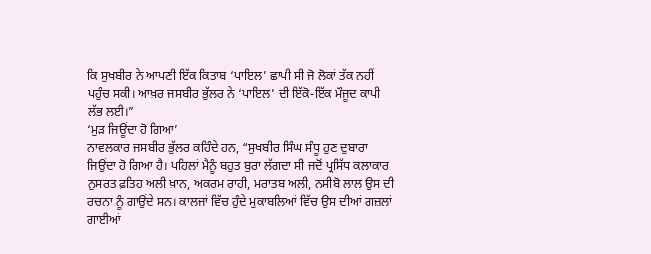ਕਿ ਸੁਖਬੀਰ ਨੇ ਆਪਣੀ ਇੱਕ ਕਿਤਾਬ ‘ਪਾਇਲ’ ਛਾਪੀ ਸੀ ਜੋ ਲੋਕਾਂ ਤੱਕ ਨਹੀਂ ਪਹੁੰਚ ਸਕੀ। ਆਖ਼ਰ ਜਸਬੀਰ ਭੁੱਲਰ ਨੇ ‘ਪਾਇਲ’ ਦੀ ਇੱਕੋ-ਇੱਕ ਮੌਜੂਦ ਕਾਪੀ ਲੱਭ ਲਈ।”
‘ਮੁੜ ਜਿਊਂਦਾ ਹੋ ਗਿਆ’
ਨਾਵਲਕਾਰ ਜਸਬੀਰ ਭੁੱਲਰ ਕਹਿੰਦੇ ਹਨ, “ਸੁਖਬੀਰ ਸਿੰਘ ਸੰਧੂ ਹੁਣ ਦੁਬਾਰਾ ਜਿਉਂਦਾ ਹੋ ਗਿਆ ਹੈ। ਪਹਿਲਾਂ ਮੈਨੂੰ ਬਹੁਤ ਬੁਰਾ ਲੱਗਦਾ ਸੀ ਜਦੋਂ ਪ੍ਰਸਿੱਧ ਕਲਾਕਾਰ ਨੁਸਰਤ ਫ਼ਤਿਹ ਅਲੀ ਖ਼ਾਨ, ਅਕਰਮ ਰਾਹੀ, ਮਰਾਤਬ ਅਲੀ, ਨਸੀਬੋ ਲਾਲ ਉਸ ਦੀ ਰਚਨਾ ਨੂੰ ਗਾਉਂਦੇ ਸਨ। ਕਾਲਜਾਂ ਵਿੱਚ ਹੁੰਦੇ ਮੁਕਾਬਲਿਆਂ ਵਿੱਚ ਉਸ ਦੀਆਂ ਗਜ਼ਲਾਂ ਗਾਈਆਂ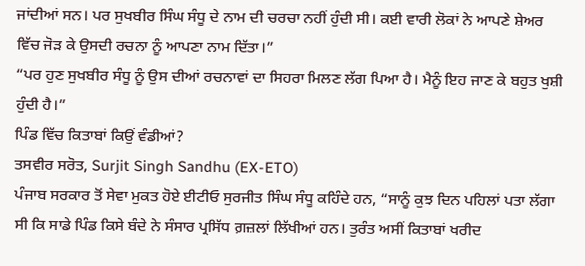ਜਾਂਦੀਆਂ ਸਨ। ਪਰ ਸੁਖਬੀਰ ਸਿੰਘ ਸੰਧੂ ਦੇ ਨਾਮ ਦੀ ਚਰਚਾ ਨਹੀਂ ਹੁੰਦੀ ਸੀ। ਕਈ ਵਾਰੀ ਲੋਕਾਂ ਨੇ ਆਪਣੇ ਸ਼ੇਅਰ ਵਿੱਚ ਜੋੜ ਕੇ ਉਸਦੀ ਰਚਨਾ ਨੂੰ ਆਪਣਾ ਨਾਮ ਦਿੱਤਾ।”
“ਪਰ ਹੁਣ ਸੁਖਬੀਰ ਸੰਧੂ ਨੂੰ ਉਸ ਦੀਆਂ ਰਚਨਾਵਾਂ ਦਾ ਸਿਹਰਾ ਮਿਲਣ ਲੱਗ ਪਿਆ ਹੈ। ਮੈਨੂੰ ਇਹ ਜਾਣ ਕੇ ਬਹੁਤ ਖੁਸ਼ੀ ਹੁੰਦੀ ਹੈ।”
ਪਿੰਡ ਵਿੱਚ ਕਿਤਾਬਾਂ ਕਿਉਂ ਵੰਡੀਆਂ?
ਤਸਵੀਰ ਸਰੋਤ, Surjit Singh Sandhu (EX-ETO)
ਪੰਜਾਬ ਸਰਕਾਰ ਤੋਂ ਸੇਵਾ ਮੁਕਤ ਹੋਏ ਈਟੀਓ ਸੁਰਜੀਤ ਸਿੰਘ ਸੰਧੂ ਕਹਿੰਦੇ ਹਨ, “ਸਾਨੂੰ ਕੁਝ ਦਿਨ ਪਹਿਲਾਂ ਪਤਾ ਲੱਗਾ ਸੀ ਕਿ ਸਾਡੇ ਪਿੰਡ ਕਿਸੇ ਬੰਦੇ ਨੇ ਸੰਸਾਰ ਪ੍ਰਸਿੱਧ ਗ਼ਜ਼ਲਾਂ ਲਿੱਖੀਆਂ ਹਨ। ਤੁਰੰਤ ਅਸੀਂ ਕਿਤਾਬਾਂ ਖਰੀਦ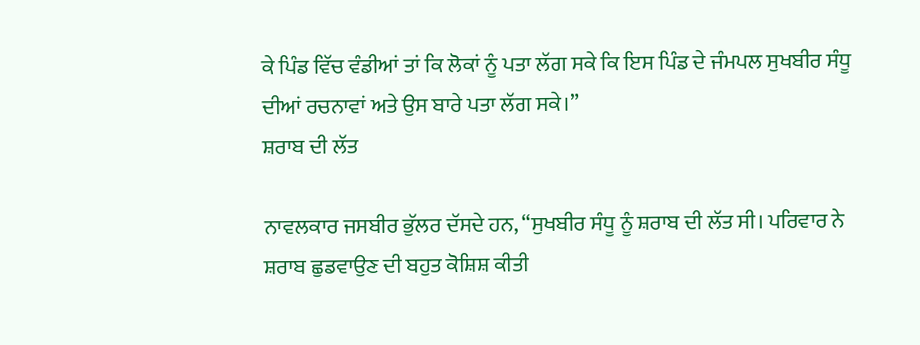ਕੇ ਪਿੰਡ ਵਿੱਚ ਵੰਡੀਆਂ ਤਾਂ ਕਿ ਲੋਕਾਂ ਨੂੰ ਪਤਾ ਲੱਗ ਸਕੇ ਕਿ ਇਸ ਪਿੰਡ ਦੇ ਜੰਮਪਲ ਸੁਖਬੀਰ ਸੰਧੂ ਦੀਆਂ ਰਚਨਾਵਾਂ ਅਤੇ ਉਸ ਬਾਰੇ ਪਤਾ ਲੱਗ ਸਕੇ।”
ਸ਼ਰਾਬ ਦੀ ਲੱਤ

ਨਾਵਲਕਾਰ ਜਸਬੀਰ ਭੁੱਲਰ ਦੱਸਦੇ ਹਨ, “ਸੁਖਬੀਰ ਸੰਧੂ ਨੂੰ ਸ਼ਰਾਬ ਦੀ ਲੱਤ ਸੀ। ਪਰਿਵਾਰ ਨੇ ਸ਼ਰਾਬ ਛੁਡਵਾਉਣ ਦੀ ਬਹੁਤ ਕੋਸ਼ਿਸ਼ ਕੀਤੀ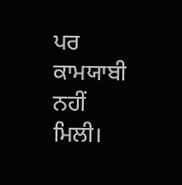ਪਰ ਕਾਮਯਾਬੀ ਨਹੀਂ ਮਿਲੀ।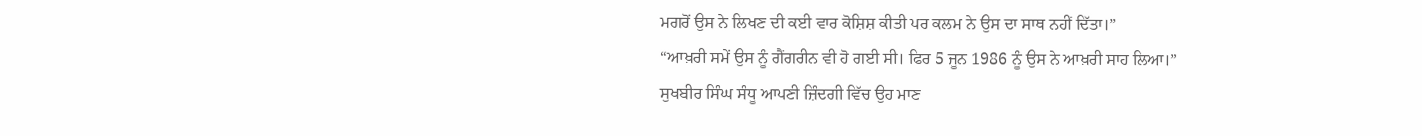ਮਗਰੋਂ ਉਸ ਨੇ ਲਿਖਣ ਦੀ ਕਈ ਵਾਰ ਕੋਸ਼ਿਸ਼ ਕੀਤੀ ਪਰ ਕਲਮ ਨੇ ਉਸ ਦਾ ਸਾਥ ਨਹੀਂ ਦਿੱਤਾ।”
“ਆਖ਼ਰੀ ਸਮੇਂ ਉਸ ਨੂੰ ਗੈਂਗਰੀਨ ਵੀ ਹੋ ਗਈ ਸੀ। ਫਿਰ 5 ਜੂਨ 1986 ਨੂੰ ਉਸ ਨੇ ਆਖ਼ਰੀ ਸਾਹ ਲਿਆ।”
ਸੁਖਬੀਰ ਸਿੰਘ ਸੰਧੂ ਆਪਣੀ ਜ਼ਿੰਦਗੀ ਵਿੱਚ ਉਹ ਮਾਣ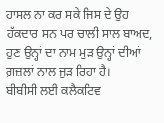ਹਾਸਲ ਨਾ ਕਰ ਸਕੇ ਜਿਸ ਦੇ ਉਹ ਹੱਕਦਾਰ ਸਨ ਪਰ ਚਾਲੀ ਸਾਲ ਬਾਅਦ, ਹੁਣ ਉਨ੍ਹਾਂ ਦਾ ਨਾਮ ਮੁੜ ਉਨ੍ਹਾਂ ਦੀਆਂ ਗ਼ਜ਼ਲਾਂ ਨਾਲ ਜੁੜ ਰਿਹਾ ਹੈ।
ਬੀਬੀਸੀ ਲਈ ਕਲੈਕਟਿਵ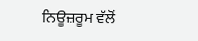ਨਿਊਜ਼ਰੂਮ ਵੱਲੋਂ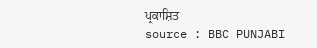ਪ੍ਰਕਾਸ਼ਿਤ
source : BBC PUNJABI